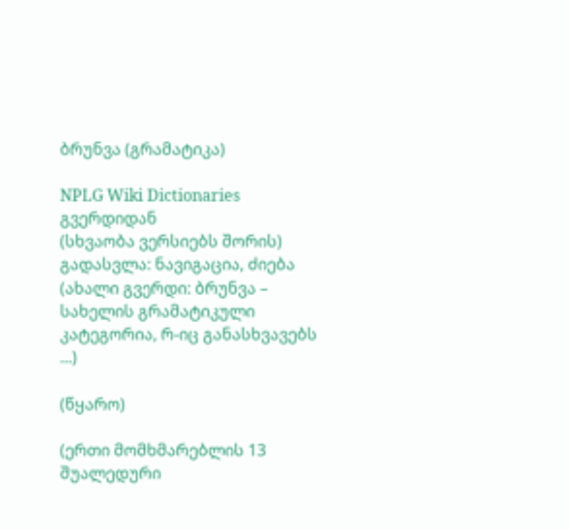ბრუნვა (გრამატიკა)

NPLG Wiki Dictionaries გვერდიდან
(სხვაობა ვერსიებს შორის)
გადასვლა: ნავიგაცია, ძიება
(ახალი გვერდი: ბრუნვა – სახელის გრამატიკული კატეგორია, რ-იც განასხვავებს ...)

(წყარო)

(ერთი მომხმარებლის 13 შუალედური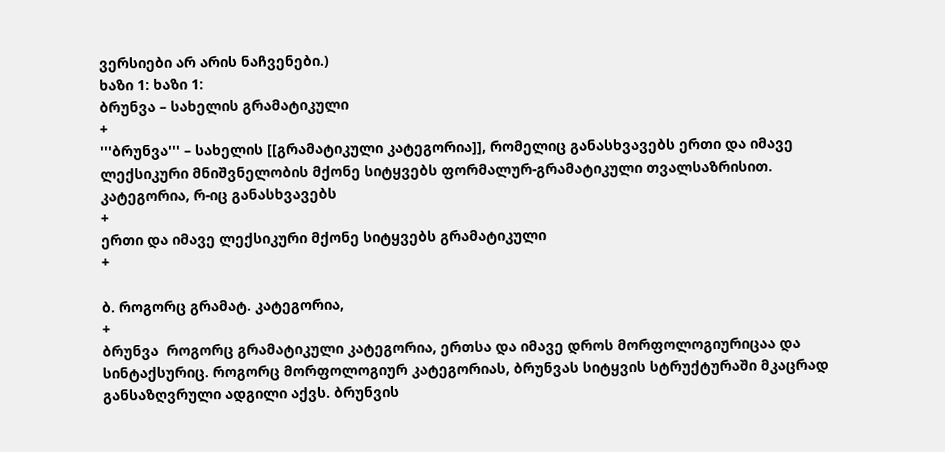ვერსიები არ არის ნაჩვენები.)
ხაზი 1: ხაზი 1:
ბრუნვა – სახელის გრამატიკული
+
'''ბრუნვა''' – სახელის [[გრამატიკული კატეგორია]], რომელიც განასხვავებს ერთი და იმავე ლექსიკური მნიშვნელობის მქონე სიტყვებს ფორმალურ-გრამატიკული თვალსაზრისით.
კატეგორია, რ-იც განასხვავებს
+
ერთი და იმავე ლექსიკური მქონე სიტყვებს გრამატიკული
+

ბ. როგორც გრამატ. კატეგორია,
+
ბრუნვა  როგორც გრამატიკული კატეგორია, ერთსა და იმავე დროს მორფოლოგიურიცაა და სინტაქსურიც. როგორც მორფოლოგიურ კატეგორიას, ბრუნვას სიტყვის სტრუქტურაში მკაცრად განსაზღვრული ადგილი აქვს. ბრუნვის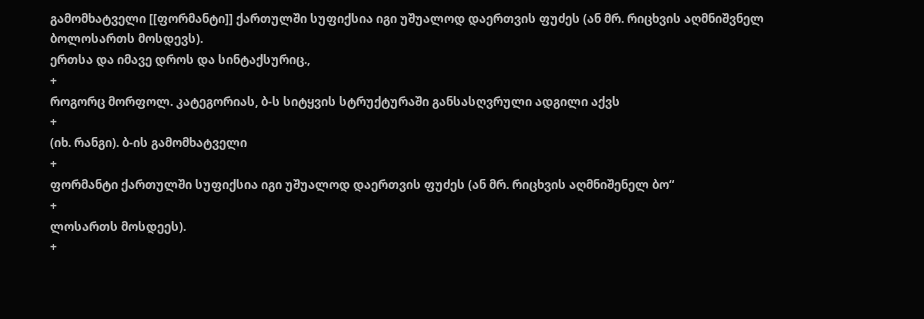გამომხატველი [[ფორმანტი]] ქართულში სუფიქსია იგი უშუალოდ დაერთვის ფუძეს (ან მრ. რიცხვის აღმნიშვნელ ბოლოსართს მოსდევს).
ერთსა და იმავე დროს და სინტაქსურიც.,
+
როგორც მორფოლ. კატეგორიას, ბ-ს სიტყვის სტრუქტურაში განსასღვრული ადგილი აქვს
+
(იხ. რანგი). ბ-ის გამომხატველი
+
ფორმანტი ქართულში სუფიქსია იგი უშუალოდ დაერთვის ფუძეს (ან მრ. რიცხვის აღმნიშენელ ბო“
+
ლოსართს მოსდეეს).
+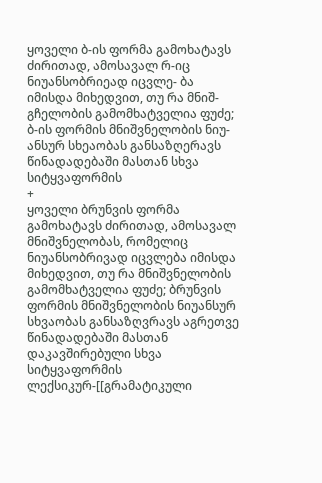ყოველი ბ-ის ფორმა გამოხატავს ძირითად, ამოსავალ რ-იც ნიუანსობრიეად იცვლე- ბა იმისდა მიხედვით, თუ რა მნიშ- გჩელობის გამომხატველია ფუძე; ბ-ის ფორმის მნიშვნელობის ნიუ- ანსურ სხეაობას განსაზღერავს წინადადებაში მასთან სხვა სიტყვაფორმის
+
ყოველი ბრუნვის ფორმა გამოხატავს ძირითად, ამოსავალ მნიშვნელობას, რომელიც ნიუანსობრივად იცვლება იმისდა მიხედვით, თუ რა მნიშვნელობის გამომხატველია ფუძე; ბრუნვის ფორმის მნიშვნელობის ნიუანსურ სხვაობას განსაზღვრავს აგრეთვე წინადადებაში მასთან დაკავშირებული სხვა სიტყვაფორმის ლექსიკურ-[[გრამატიკული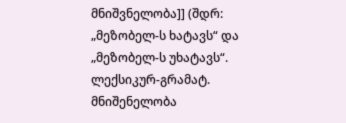მნიშვნელობა]] (შდრ: „მეზობელ-ს ხატავს“ და „მეზობელ-ს უხატავს“.
ლექსიკურ-გრამატ. მნიშენელობა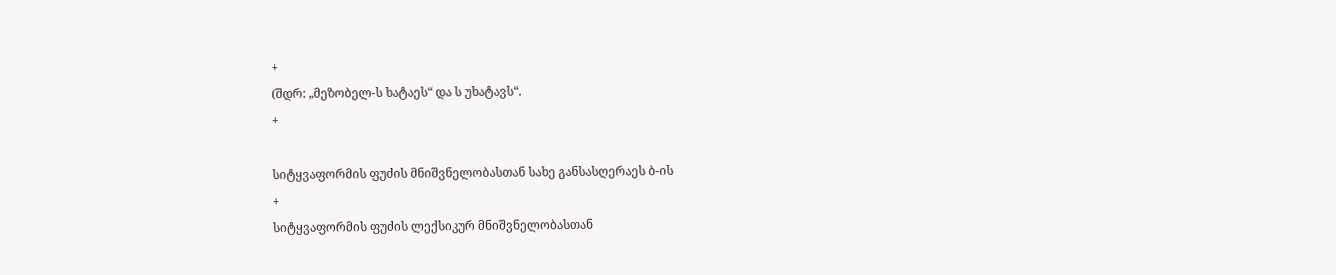+
(შდრ: „მეზობელ-ს ხატაეს“ და ს უხატავს“.
+

სიტყვაფორმის ფუძის მნიშვნელობასთან სახე განსასღერაეს ბ-ის
+
სიტყვაფორმის ფუძის ლექსიკურ მნიშვნელობასთან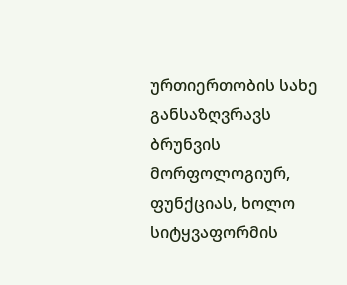ურთიერთობის სახე განსაზღვრავს ბრუნვის მორფოლოგიურ, ფუნქციას, ხოლო სიტყვაფორმის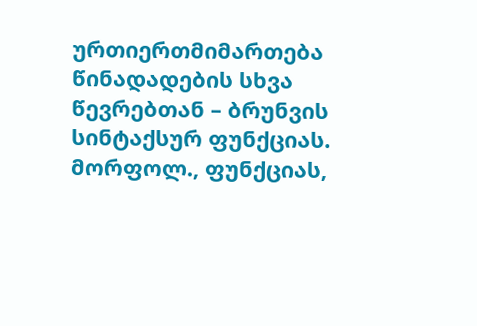ურთიერთმიმართება წინადადების სხვა წევრებთან – ბრუნვის სინტაქსურ ფუნქციას.
მორფოლ., ფუნქციას,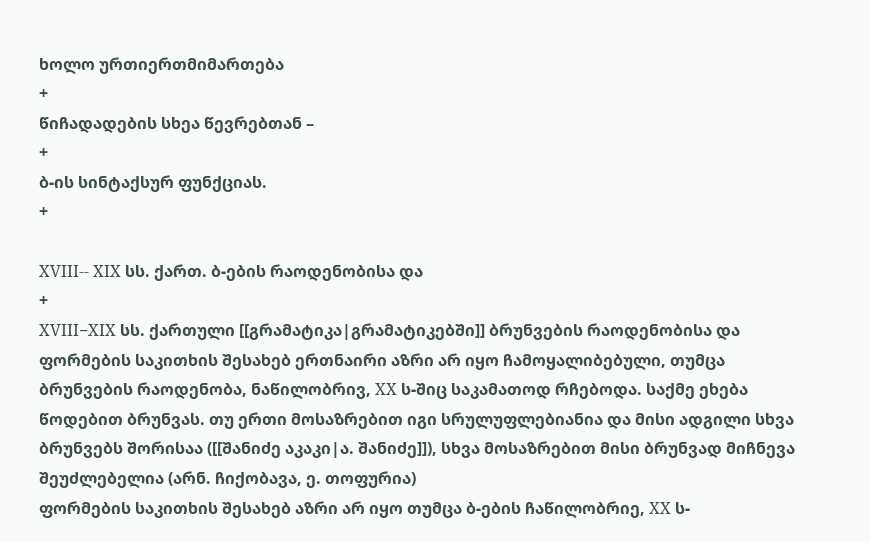ხოლო ურთიერთმიმართება
+
წიჩადადების სხეა წევრებთან –
+
ბ-ის სინტაქსურ ფუნქციას.
+

XVIII-- XIX სს. ქართ. ბ-ების რაოდენობისა და
+
XVIII−XIX სს. ქართული [[გრამატიკა|გრამატიკებში]] ბრუნვების რაოდენობისა და ფორმების საკითხის შესახებ ერთნაირი აზრი არ იყო ჩამოყალიბებული, თუმცა ბრუნვების რაოდენობა, ნაწილობრივ, XX ს-შიც საკამათოდ რჩებოდა. საქმე ეხება წოდებით ბრუნვას. თუ ერთი მოსაზრებით იგი სრულუფლებიანია და მისი ადგილი სხვა ბრუნვებს შორისაა ([[შანიძე აკაკი|ა. შანიძე]]), სხვა მოსაზრებით მისი ბრუნვად მიჩნევა შეუძლებელია (არნ. ჩიქობავა, ე. თოფურია)
ფორმების საკითხის შესახებ აზრი არ იყო თუმცა ბ-ების ჩაწილობრიე, XX ს-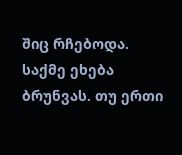შიც რჩებოდა. საქმე ეხება ბრუნვას. თუ ერთი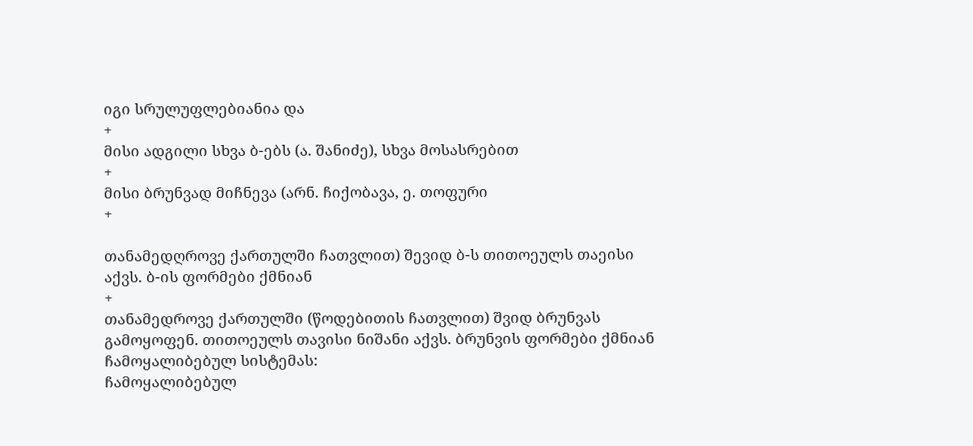იგი სრულუფლებიანია და
+
მისი ადგილი სხვა ბ-ებს (ა. შანიძე), სხვა მოსასრებით
+
მისი ბრუნვად მიჩნევა (არნ. ჩიქობავა, ე. თოფური
+

თანამედღროვე ქართულში ჩათვლით) შევიდ ბ-ს თითოეულს თაეისი აქვს. ბ-ის ფორმები ქმნიან
+
თანამედროვე ქართულში (წოდებითის ჩათვლით) შვიდ ბრუნვას გამოყოფენ. თითოეულს თავისი ნიშანი აქვს. ბრუნვის ფორმები ქმნიან ჩამოყალიბებულ სისტემას:
ჩამოყალიბებულ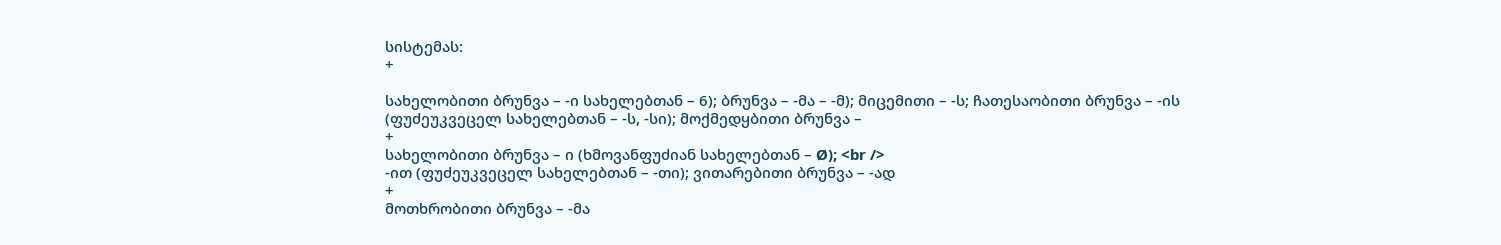სისტემას:
+

სახელობითი ბრუნვა – -ი სახელებთან – 6); ბრუნვა – -მა – -მ); მიცემითი – -ს; ჩათესაობითი ბრუნვა – -ის (ფუძეუკვეცელ სახელებთან – -ს, -სი); მოქმედყბითი ბრუნვა –
+
სახელობითი ბრუნვა – ი (ხმოვანფუძიან სახელებთან – Ø); <br />
-ით (ფუძეუკვეცელ სახელებთან – -თი); ვითარებითი ბრუნვა – -ად
+
მოთხრობითი ბრუნვა – -მა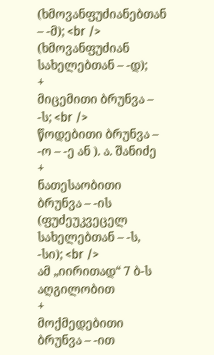(ხმოვანფუძიანებთან – -მ); <br />
(ხმოვანფუძიან სახელებთან – -დ);
+
მიცემითი ბრუნვა – -ს; <br />
წოდებითი ბრუნვა – -ო – -ე ან ). ა. შანიძე
+
ნათესაობითი ბრუნვა – -ის (ფუძეუკვეცელ სახელებთან – -ს, -სი); <br />
ამ „იირითად“ 7 ბ-ს აღგილობით
+
მოქმედებითი ბრუნვა – -ით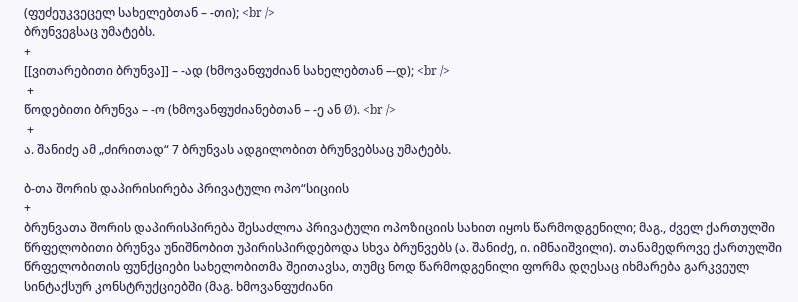(ფუძეუკვეცელ სახელებთან – -თი); <br />
ბრუნვეგსაც უმატებს.
+
[[ვითარებითი ბრუნვა]] – -ად (ხმოვანფუძიან სახელებთან –-დ); <br />
 +
წოდებითი ბრუნვა – -ო (ხმოვანფუძიანებთან – -ე ან Ø). <br />
 +
ა. შანიძე ამ „ძირითად“ 7 ბრუნვას ადგილობით ბრუნვებსაც უმატებს.

ბ-თა შორის დაპირისირება პრივატული ოპო“სიციის
+
ბრუნვათა შორის დაპირისპირება შესაძლოა პრივატული ოპოზიციის სახით იყოს წარმოდგენილი; მაგ., ძველ ქართულში წრფელობითი ბრუნვა უნიშნობით უპირისპირდებოდა სხვა ბრუნვებს (ა. შანიძე, ი. იმნაიშვილი). თანამედროვე ქართულში წრფელობითის ფუნქციები სახელობითმა შეითავსა, თუმც ნოდ წარმოდგენილი ფორმა დღესაც იხმარება გარკვეულ სინტაქსურ კონსტრუქციებში (მაგ. ხმოვანფუძიანი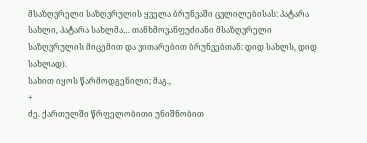მსაზღვრელი საზღვრულის ყველა ბრუნვაში ცვლილებისას: პატარა სახლი, პატარა სახლმა… თანხმოვანფუძიანი მსაზღვრელი საზღვრულის მიცემით და ვითარებით ბრუნვებთან: დიდ სახლს, დიდ სახლად).
სახით იყოს წარმოდგენილი; მაგ.,
+
ძე. ქართულში წრფელობითი უნიშნობით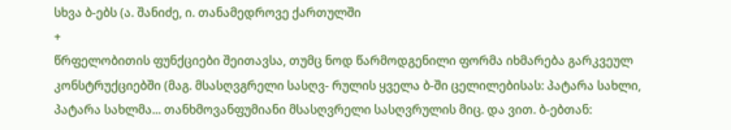სხვა ბ-ებს (ა. შანიძე, ი. თანამედროვე ქართულში
+
წრფელობითის ფუნქციები შეითავსა, თუმც ნოდ წარმოდგენილი ფორმა იხმარება გარკვეულ კონსტრუქციებში (მაგ. მსასღვგრელი სასღვ- რულის ყველა ბ-ში ცელილებისას: პატარა სახლი, პატარა სახლმა... თანხმოვანფუმიანი მსასღვრელი სასღვრულის მიც. და ვით. ბ-ებთან: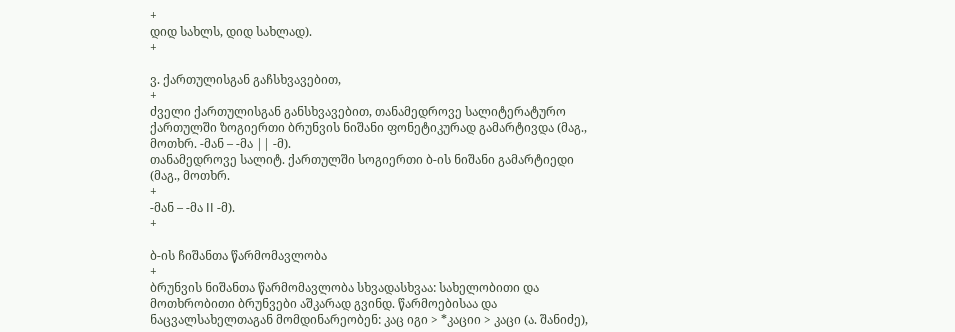+
დიდ სახლს, დიდ სახლად).
+

ვ. ქართულისგან გაჩსხვავებით,
+
ძველი ქართულისგან განსხვავებით, თანამედროვე სალიტერატურო ქართულში ზოგიერთი ბრუნვის ნიშანი ფონეტიკურად გამარტივდა (მაგ., მოთხრ. -მან – -მა || -მ).
თანამედროვე სალიტ. ქართულში სოგიერთი ბ-ის ნიშანი გამარტიედი (მაგ., მოთხრ.
+
-მან – -მა II -მ).
+

ბ-ის ჩიშანთა წარმომავლობა
+
ბრუნვის ნიშანთა წარმომავლობა სხვადასხვაა: სახელობითი და მოთხრობითი ბრუნვები აშკარად გვინდ. წარმოებისაა და ნაცვალსახელთაგან მომდინარეობენ: კაც იგი > *კაციი > კაცი (ა. შანიძე),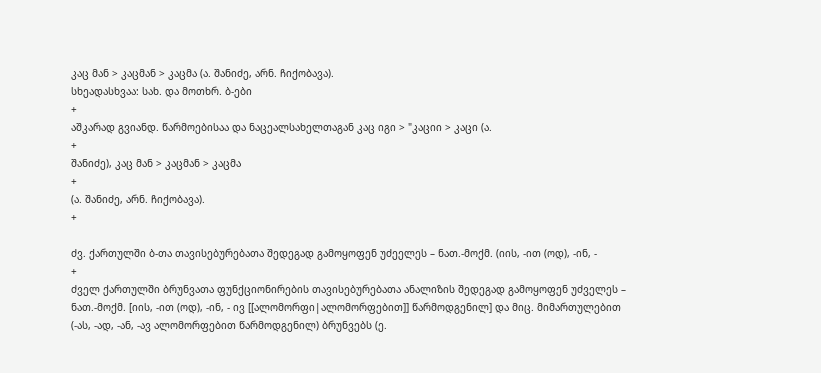კაც მან > კაცმან > კაცმა (ა. შანიძე, არნ. ჩიქობავა).
სხეადასხვაა: სახ. და მოთხრ. ბ-ები
+
აშკარად გვიანდ. წარმოებისაა და ნაცეალსახელთაგან კაც იგი > "კაციი > კაცი (ა.
+
შანიძე), კაც მან > კაცმან > კაცმა
+
(ა. შანიძე, არნ. ჩიქობავა).
+

ძვ. ქართულში ბ-თა თავისებურებათა შედეგად გამოყოფენ უძეელეს – ნათ.-მოქმ. (იის, -ით (ოდ), -ინ, -
+
ძველ ქართულში ბრუნვათა ფუნქციონირების თავისებურებათა ანალიზის შედეგად გამოყოფენ უძველეს – ნათ.-მოქმ. [იის, -ით (ოდ), -ინ, - ივ [[ალომორფი|ალომორფებით]] წარმოდგენილ] და მიც. მიმართულებით (-ას, -ად, -ან, -ავ ალომორფებით წარმოდგენილ) ბრუნვებს (ე.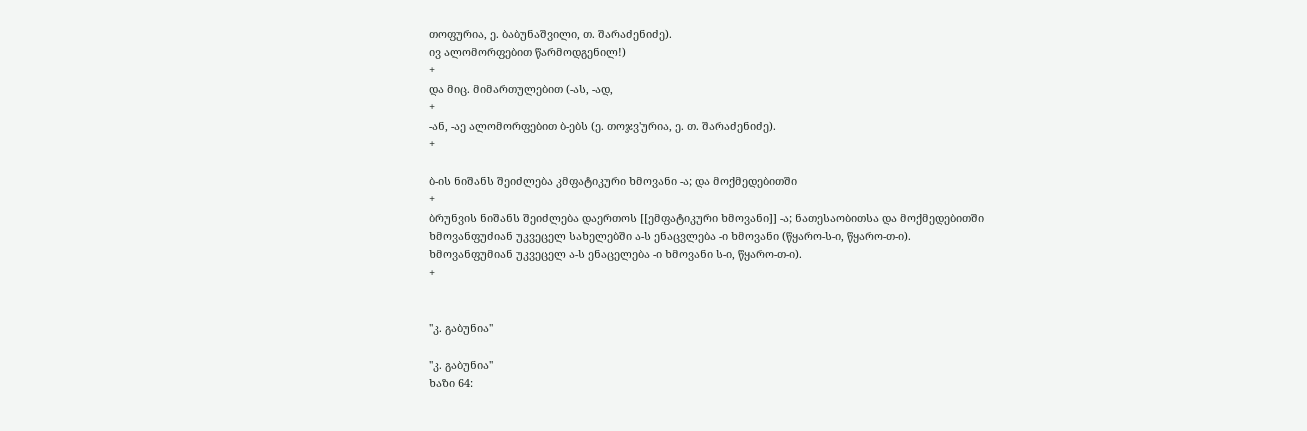თოფურია, ე. ბაბუნაშვილი, თ. შარაძენიძე).
ივ ალომორფებით წარმოდგენილ!)
+
და მიც. მიმართულებით (-ას, -ად,
+
-ან, -აე ალომორფებით ბ-ებს (ე. თოჯვ'ურია, ე. თ. შარაძენიძე).
+

ბ-ის ნიშანს შეიძლება კმფატიკური ხმოვანი -ა; და მოქმედებითში
+
ბრუნვის ნიშანს შეიძლება დაერთოს [[ემფატიკური ხმოვანი]] -ა; ნათესაობითსა და მოქმედებითში ხმოვანფუძიან უკვეცელ სახელებში ა-ს ენაცვლება -ი ხმოვანი (წყარო-ს-ი, წყარო-თ-ი).
ხმოვანფუმიან უკვეცელ ა-ს ენაცელება -ი ხმოვანი ს-ი, წყარო-თ-ი).
+


''კ. გაბუნია''

''კ. გაბუნია''
ხაზი 64: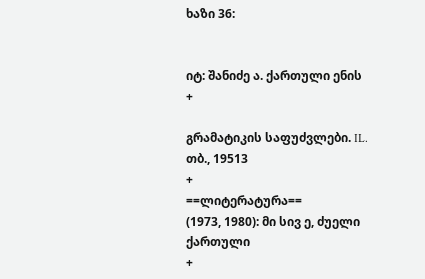ხაზი 36:


იტ: შანიძე ა. ქართული ენის
+

გრამატიკის საფუძვლები. IL. თბ., 19513
+
==ლიტერატურა==
(1973, 1980): მი სივ ე, ძუელი ქართული
+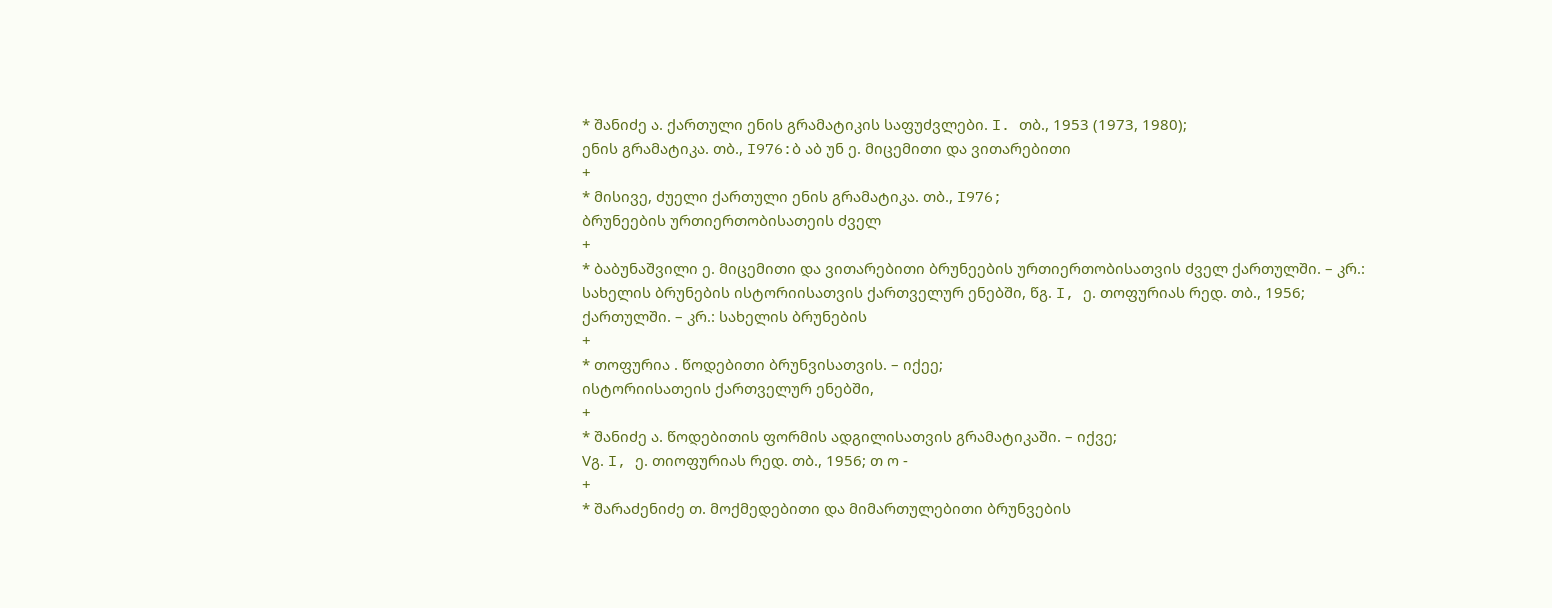* შანიძე ა. ქართული ენის გრამატიკის საფუძვლები. I. თბ., 1953 (1973, 1980);
ენის გრამატიკა. თბ., I976:ბ აბ უნ ე. მიცემითი და ვითარებითი
+
* მისივე, ძუელი ქართული ენის გრამატიკა. თბ., I976;
ბრუნეების ურთიერთობისათეის ძველ
+
* ბაბუნაშვილი ე. მიცემითი და ვითარებითი ბრუნეების ურთიერთობისათვის ძველ ქართულში. – კრ.: სახელის ბრუნების ისტორიისათვის ქართველურ ენებში, წგ. I, ე. თოფურიას რედ. თბ., 1956;
ქართულში. – კრ.: სახელის ბრუნების
+
* თოფურია . წოდებითი ბრუნვისათვის. – იქეე;
ისტორიისათეის ქართველურ ენებში,
+
* შანიძე ა. წოდებითის ფორმის ადგილისათვის გრამატიკაში. – იქვე;
Vგ. I, ე. თიოფურიას რედ. თბ., 1956; თ ო -
+
* შარაძენიძე თ. მოქმედებითი და მიმართულებითი ბრუნვების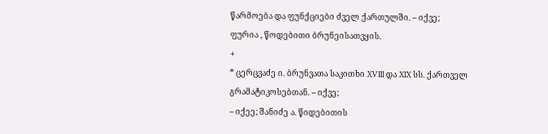წარმოება და ფუნქციები ძველ ქართულში. – იქვე;
ფურია , წოდებითი ბრუნეისათვყის.
+
* ცერცვაძე ი. ბრუნვათა საკითხი XVIII და XIX სს. ქართველ გრამატიკოსებთან. – იქვე;
– იქეე; შანიძე ა. წიდებითის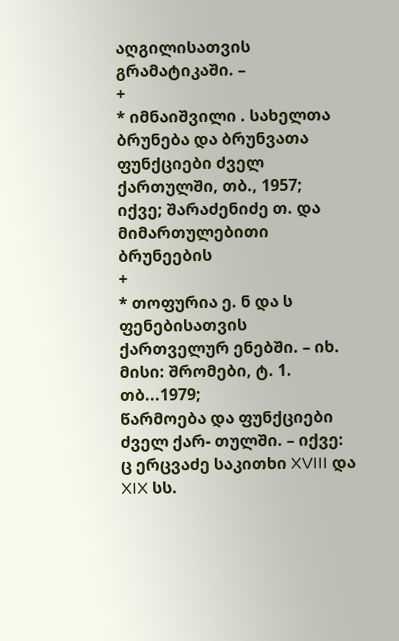აღგილისათვის გრამატიკაში. –
+
* იმნაიშვილი . სახელთა ბრუნება და ბრუნვათა ფუნქციები ძველ ქართულში, თბ., 1957;
იქვე; შარაძენიძე თ. და მიმართულებითი ბრუნეების
+
* თოფურია ე. ნ და ს ფენებისათვის ქართველურ ენებში. – იხ. მისი: შრომები, ტ. 1. თბ...1979;
წარმოება და ფუნქციები ძველ ქარ- თულში. – იქვე: ც ერცვაძე საკითხი XVIII და XIX სს.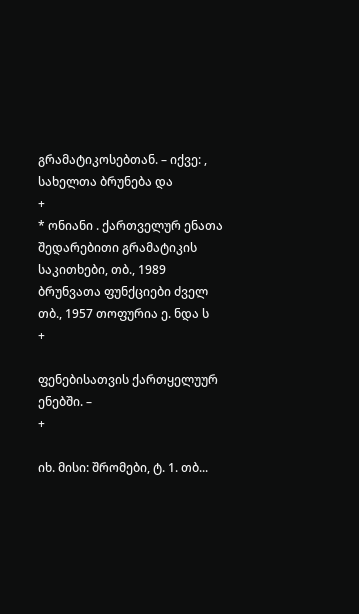გრამატიკოსებთან. – იქვე: , სახელთა ბრუნება და
+
* ონიანი . ქართველურ ენათა შედარებითი გრამატიკის საკითხები, თბ., 1989
ბრუნვათა ფუნქციები ძველ თბ., 1957 თოფურია ე. ნდა ს
+

ფენებისათვის ქართყელუურ ენებში. –
+

იხ. მისი: შრომები, ტ. 1. თბ...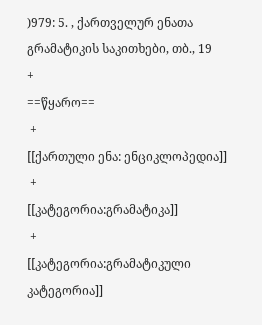)979: 5. , ქართველურ ენათა გრამატიკის საკითხები, თბ., 19
+
==წყარო==
 +
[[ქართული ენა: ენციკლოპედია]]
 +
[[კატეგორია:გრამატიკა]]
 +
[[კატეგორია:გრამატიკული კატეგორია]]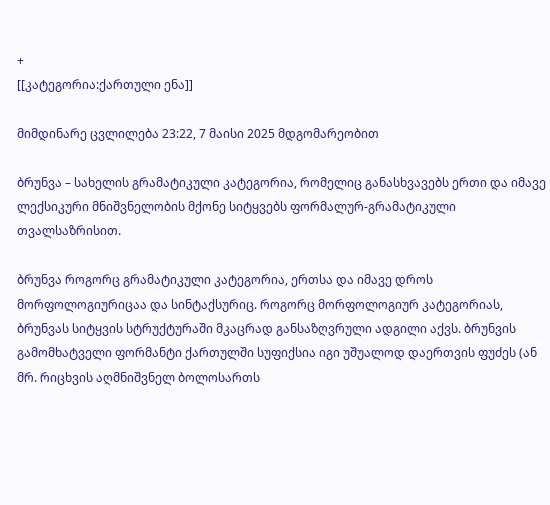+
[[კატეგორია:ქართული ენა]]

მიმდინარე ცვლილება 23:22, 7 მაისი 2025 მდგომარეობით

ბრუნვა – სახელის გრამატიკული კატეგორია, რომელიც განასხვავებს ერთი და იმავე ლექსიკური მნიშვნელობის მქონე სიტყვებს ფორმალურ-გრამატიკული თვალსაზრისით.

ბრუნვა როგორც გრამატიკული კატეგორია, ერთსა და იმავე დროს მორფოლოგიურიცაა და სინტაქსურიც. როგორც მორფოლოგიურ კატეგორიას, ბრუნვას სიტყვის სტრუქტურაში მკაცრად განსაზღვრული ადგილი აქვს. ბრუნვის გამომხატველი ფორმანტი ქართულში სუფიქსია იგი უშუალოდ დაერთვის ფუძეს (ან მრ. რიცხვის აღმნიშვნელ ბოლოსართს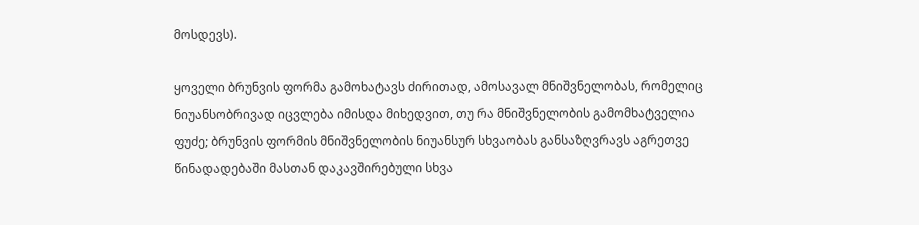მოსდევს).

ყოველი ბრუნვის ფორმა გამოხატავს ძირითად, ამოსავალ მნიშვნელობას, რომელიც ნიუანსობრივად იცვლება იმისდა მიხედვით, თუ რა მნიშვნელობის გამომხატველია ფუძე; ბრუნვის ფორმის მნიშვნელობის ნიუანსურ სხვაობას განსაზღვრავს აგრეთვე წინადადებაში მასთან დაკავშირებული სხვა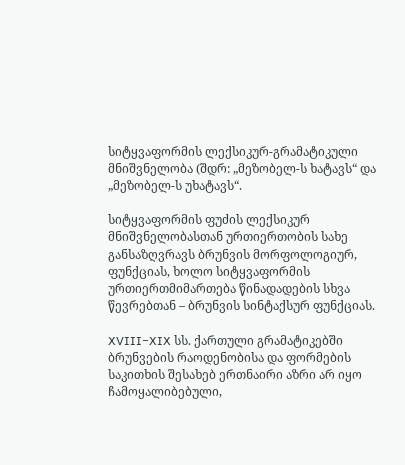სიტყვაფორმის ლექსიკურ-გრამატიკული მნიშვნელობა (შდრ: „მეზობელ-ს ხატავს“ და „მეზობელ-ს უხატავს“.

სიტყვაფორმის ფუძის ლექსიკურ მნიშვნელობასთან ურთიერთობის სახე განსაზღვრავს ბრუნვის მორფოლოგიურ, ფუნქციას, ხოლო სიტყვაფორმის ურთიერთმიმართება წინადადების სხვა წევრებთან – ბრუნვის სინტაქსურ ფუნქციას.

XVIII−XIX სს. ქართული გრამატიკებში ბრუნვების რაოდენობისა და ფორმების საკითხის შესახებ ერთნაირი აზრი არ იყო ჩამოყალიბებული,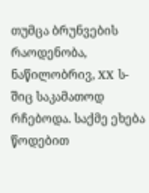თუმცა ბრუნვების რაოდენობა, ნაწილობრივ, XX ს-შიც საკამათოდ რჩებოდა. საქმე ეხება წოდებით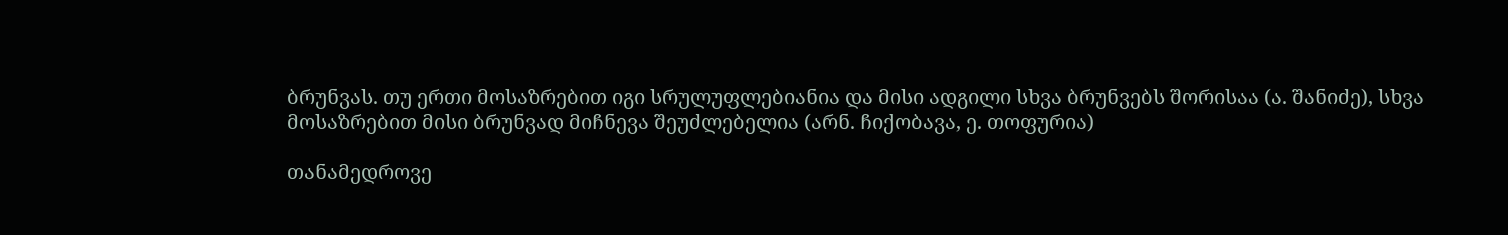ბრუნვას. თუ ერთი მოსაზრებით იგი სრულუფლებიანია და მისი ადგილი სხვა ბრუნვებს შორისაა (ა. შანიძე), სხვა მოსაზრებით მისი ბრუნვად მიჩნევა შეუძლებელია (არნ. ჩიქობავა, ე. თოფურია)

თანამედროვე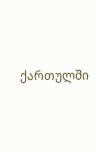ქართულში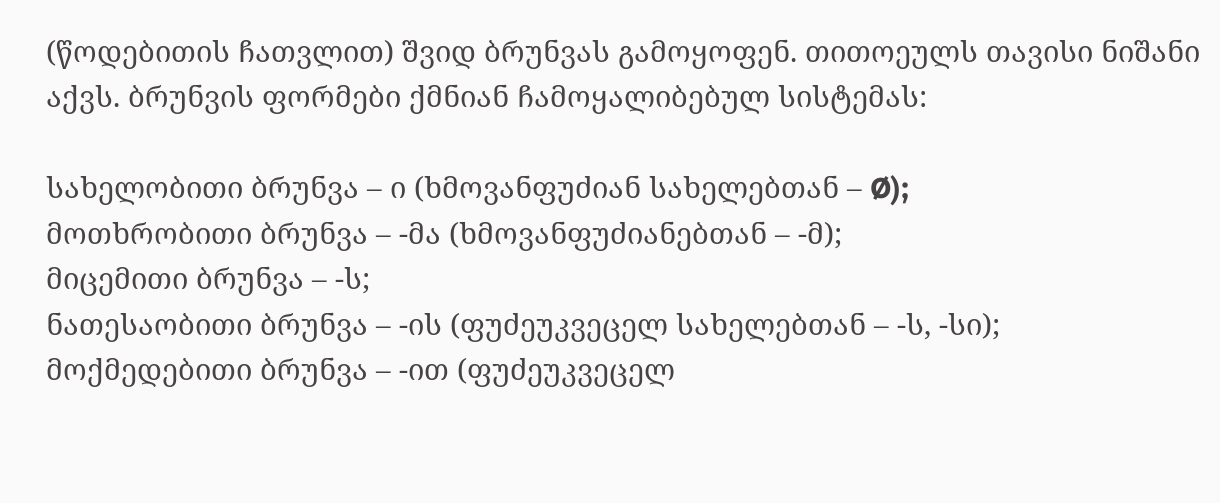(წოდებითის ჩათვლით) შვიდ ბრუნვას გამოყოფენ. თითოეულს თავისი ნიშანი აქვს. ბრუნვის ფორმები ქმნიან ჩამოყალიბებულ სისტემას:

სახელობითი ბრუნვა – ი (ხმოვანფუძიან სახელებთან – Ø);
მოთხრობითი ბრუნვა – -მა (ხმოვანფუძიანებთან – -მ);
მიცემითი ბრუნვა – -ს;
ნათესაობითი ბრუნვა – -ის (ფუძეუკვეცელ სახელებთან – -ს, -სი);
მოქმედებითი ბრუნვა – -ით (ფუძეუკვეცელ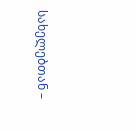სახელებთან –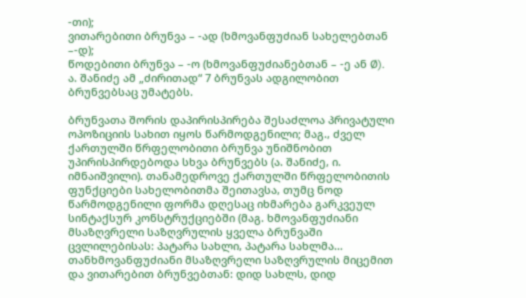-თი);
ვითარებითი ბრუნვა – -ად (ხმოვანფუძიან სახელებთან –-დ);
წოდებითი ბრუნვა – -ო (ხმოვანფუძიანებთან – -ე ან Ø).
ა. შანიძე ამ „ძირითად“ 7 ბრუნვას ადგილობით ბრუნვებსაც უმატებს.

ბრუნვათა შორის დაპირისპირება შესაძლოა პრივატული ოპოზიციის სახით იყოს წარმოდგენილი; მაგ., ძველ ქართულში წრფელობითი ბრუნვა უნიშნობით უპირისპირდებოდა სხვა ბრუნვებს (ა. შანიძე, ი. იმნაიშვილი). თანამედროვე ქართულში წრფელობითის ფუნქციები სახელობითმა შეითავსა, თუმც ნოდ წარმოდგენილი ფორმა დღესაც იხმარება გარკვეულ სინტაქსურ კონსტრუქციებში (მაგ. ხმოვანფუძიანი მსაზღვრელი საზღვრულის ყველა ბრუნვაში ცვლილებისას: პატარა სახლი, პატარა სახლმა… თანხმოვანფუძიანი მსაზღვრელი საზღვრულის მიცემით და ვითარებით ბრუნვებთან: დიდ სახლს, დიდ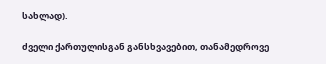სახლად).

ძველი ქართულისგან განსხვავებით, თანამედროვე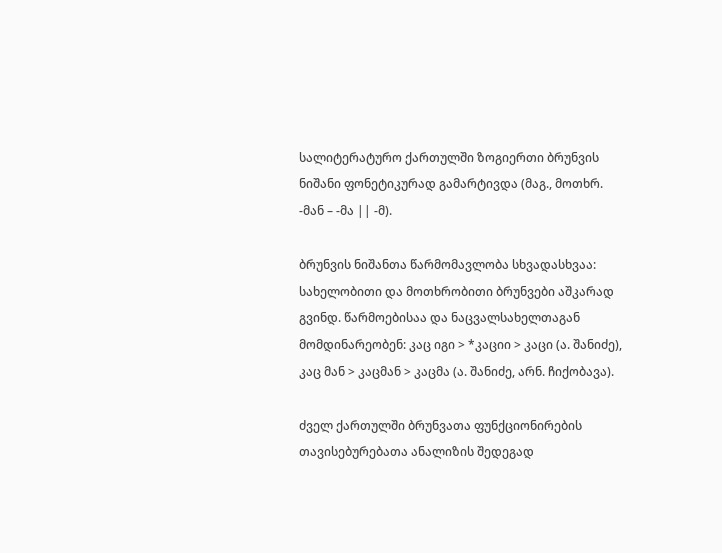სალიტერატურო ქართულში ზოგიერთი ბრუნვის ნიშანი ფონეტიკურად გამარტივდა (მაგ., მოთხრ. -მან – -მა || -მ).

ბრუნვის ნიშანთა წარმომავლობა სხვადასხვაა: სახელობითი და მოთხრობითი ბრუნვები აშკარად გვინდ. წარმოებისაა და ნაცვალსახელთაგან მომდინარეობენ: კაც იგი > *კაციი > კაცი (ა. შანიძე), კაც მან > კაცმან > კაცმა (ა. შანიძე, არნ. ჩიქობავა).

ძველ ქართულში ბრუნვათა ფუნქციონირების თავისებურებათა ანალიზის შედეგად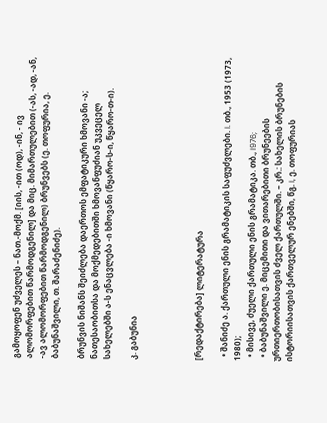გამოყოფენ უძველეს – ნათ.-მოქმ. [იის, -ით (ოდ), -ინ, - ივ ალომორფებით წარმოდგენილ] და მიც. მიმართულებით (-ას, -ად, -ან, -ავ ალომორფებით წარმოდგენილ) ბრუნვებს (ე. თოფურია, ე. ბაბუნაშვილი, თ. შარაძენიძე).

ბრუნვის ნიშანს შეიძლება დაერთოს ემფატიკური ხმოვანი -ა; ნათესაობითსა და მოქმედებითში ხმოვანფუძიან უკვეცელ სახელებში ა-ს ენაცვლება -ი ხმოვანი (წყარო-ს-ი, წყარო-თ-ი).

კ. გაბუნია




[რედაქტირება] ლიტერატურა

  • შანიძე ა. ქართული ენის გრამატიკის საფუძვლები. I. თბ., 1953 (1973, 1980);
  • მისივე, ძუელი ქართული ენის გრამატიკა. თბ., I976;
  • ბაბუნაშვილი ე. მიცემითი და ვითარებითი ბრუნეების ურთიერთობისათვის ძველ ქართულში. – კრ.: სახელის ბრუნების ისტორიისათვის ქართველურ ენებში, წგ. I, ე. თოფურიას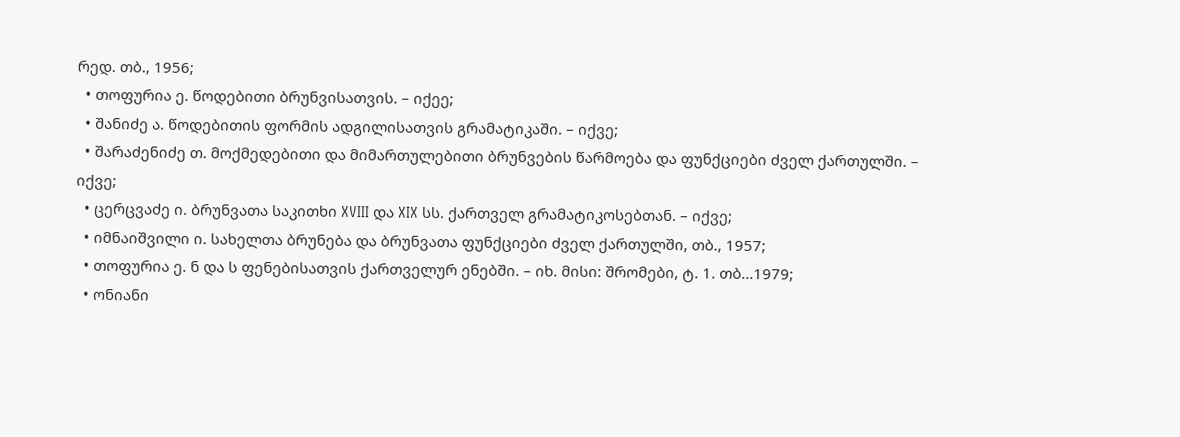რედ. თბ., 1956;
  • თოფურია ე. წოდებითი ბრუნვისათვის. – იქეე;
  • შანიძე ა. წოდებითის ფორმის ადგილისათვის გრამატიკაში. – იქვე;
  • შარაძენიძე თ. მოქმედებითი და მიმართულებითი ბრუნვების წარმოება და ფუნქციები ძველ ქართულში. – იქვე;
  • ცერცვაძე ი. ბრუნვათა საკითხი XVIII და XIX სს. ქართველ გრამატიკოსებთან. – იქვე;
  • იმნაიშვილი ი. სახელთა ბრუნება და ბრუნვათა ფუნქციები ძველ ქართულში, თბ., 1957;
  • თოფურია ე. ნ და ს ფენებისათვის ქართველურ ენებში. – იხ. მისი: შრომები, ტ. 1. თბ...1979;
  • ონიანი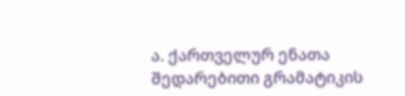ა. ქართველურ ენათა შედარებითი გრამატიკის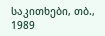საკითხები, თბ., 1989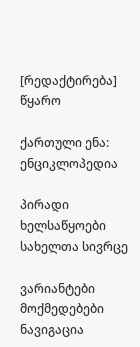[რედაქტირება] წყარო

ქართული ენა: ენციკლოპედია

პირადი ხელსაწყოები
სახელთა სივრცე

ვარიანტები
მოქმედებები
ნავიგაცია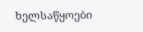ხელსაწყოები